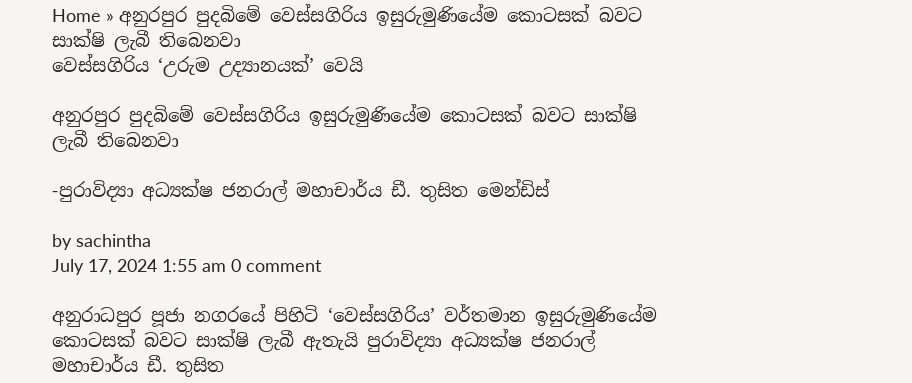Home » අනුරපුර පුදබිමේ වෙස්සගිරිය ඉසුරුමුණියේම කොටසක් බවට සාක්ෂි ලැබී තිබෙනවා
වෙස්සගිරිය ‘උරුම උද්‍යානයක්’ වෙයි

අනුරපුර පුදබිමේ වෙස්සගිරිය ඉසුරුමුණියේම කොටසක් බවට සාක්ෂි ලැබී තිබෙනවා

-පුරාවිද්‍යා අධ්‍යක්ෂ ජනරාල් මහාචාර්ය ඩී. තුසිත මෙන්ඩිස්

by sachintha
July 17, 2024 1:55 am 0 comment

අනුරාධපුර පූජා නගරයේ පිහිටි ‘වෙස්සගිරිය’ වර්තමාන ඉසුරුමුණියේම කොටසක් බවට සාක්ෂි ලැබී ඇතැයි පුරාවිද්‍යා අධ්‍යක්ෂ ජනරාල් මහාචාර්ය ඩී. තුසිත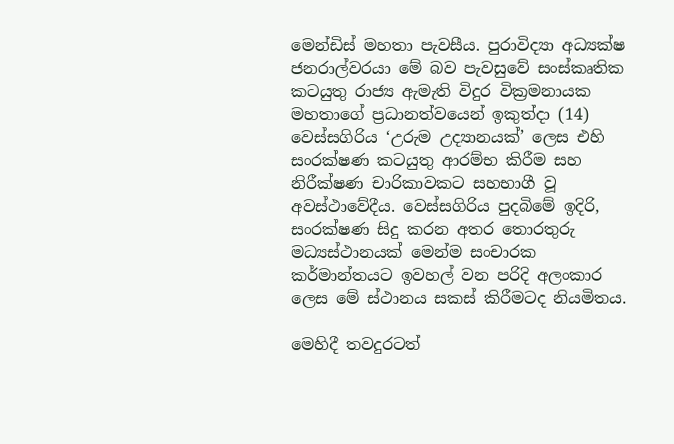මෙන්ඩිස් මහතා පැවසීය. පුරාවිද්‍යා අධ්‍යක්ෂ ජනරාල්වරයා මේ බව පැවසුවේ සංස්කෘතික කටයුතු රාජ්‍ය ඇමැති විදුර වික්‍රමනායක මහතාගේ ප්‍රධානත්වයෙන් ඉකුත්දා (14) වෙස්සගිරිය ‘උරුම උද්‍යානයක්’ ලෙස එහි සංරක්ෂණ කටයුතු ආරම්භ කිරීම සහ නිරීක්ෂණ චාරිකාවකට සහභාගී වූ අවස්ථාවේදීය. වෙස්සගිරිය පුදබිමේ ඉදිරි, සංරක්ෂණ සිදු කරන අතර තොරතුරු මධ්‍යස්ථානයක් මෙන්ම සංචාරක කර්මාන්තයට ඉවහල් වන පරිදි අලංකාර ලෙස මේ ස්ථානය සකස් කිරීමටද නියමිතය.

මෙහිදී තවදුරටත්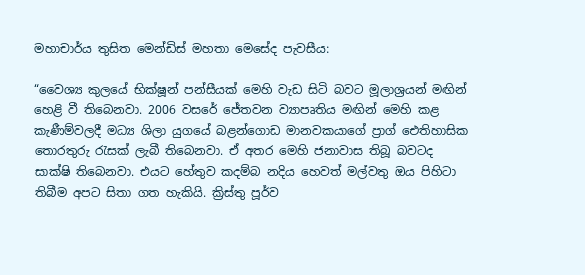මහාචාර්ය තුසිත මෙන්ඩිස් මහතා මෙසේද පැවසීය:

“වෛශ්‍ය කුලයේ භික්ෂූන් පන්සීයක් මෙහි වැඩ සිටි බවට මූලාශ්‍රයන් මඟින් හෙළි වී තිබෙනවා. 2006 වසරේ ජේතවන ව්‍යාපෘතිය මඟින් මෙහි කළ කැණීම්වලදී මධ්‍ය ශිලා යුගයේ බළන්ගොඩ මානවකයාගේ ප්‍රාග් ඓතිහාසික තොරතුරු රැසක් ලැබී තිබෙනවා. ඒ අතර මෙහි ජනාවාස තිබූ බවටද සාක්ෂි තිබෙනවා. එයට හේතුව කදම්බ නදිය හෙවත් මල්වතු ඔය පිහිටා තිබීම අපට සිතා ගත හැකියි. ක්‍රිස්තු පූර්ව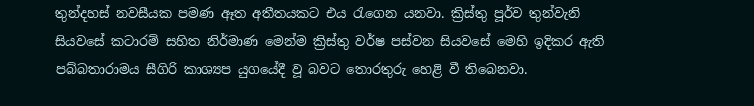තුන්දහස් නවසීයක පමණ ඈත අතීතයකට එය රැගෙන යනවා. ක්‍රිස්තු පූර්ව තුන්වැනි සියවසේ කටාරම් සහිත නිර්මාණ මෙන්ම ක්‍රිස්තු වර්ෂ පස්වන සියවසේ මෙහි ඉදිකර ඇති පබ්බතාරාමය සීගිරි කාශ්‍යප යුගයේදී වූ බවට තොරතුරු හෙළි වී තිබෙනවා.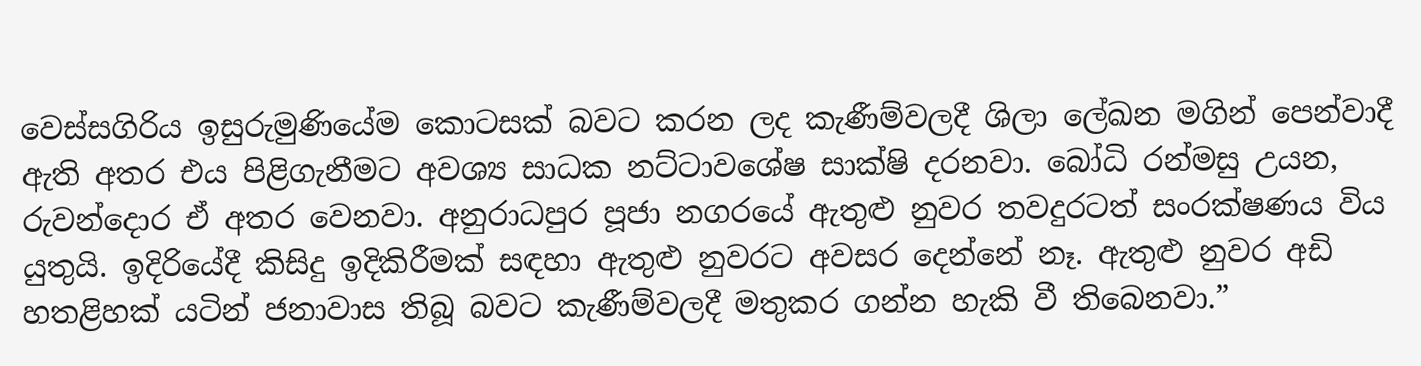වෙස්සගිරිය ඉසුරුමුණියේම කොටසක් බවට කරන ලද කැණීම්වලදී ශිලා ලේඛන මගින් පෙන්වාදී ඇති අතර එය පිළිගැනීමට අවශ්‍ය සාධක නට්ටාවශේෂ සාක්ෂි දරනවා. බෝධි රන්මසු උයන, රුවන්දොර ඒ අතර වෙනවා. අනුරාධපුර පූජා නගරයේ ඇතුළු නුවර තවදුරටත් සංරක්ෂණය විය යුතුයි. ඉදිරියේදී කිසිදු ඉදිකිරීමක් සඳහා ඇතුළු නුවරට අවසර දෙන්නේ නෑ. ඇතුළු නුවර අඩි හතළිහක් යටින් ජනාවාස තිබූ බවට කැණීම්වලදී මතුකර ගන්න හැකි වී තිබෙනවා.”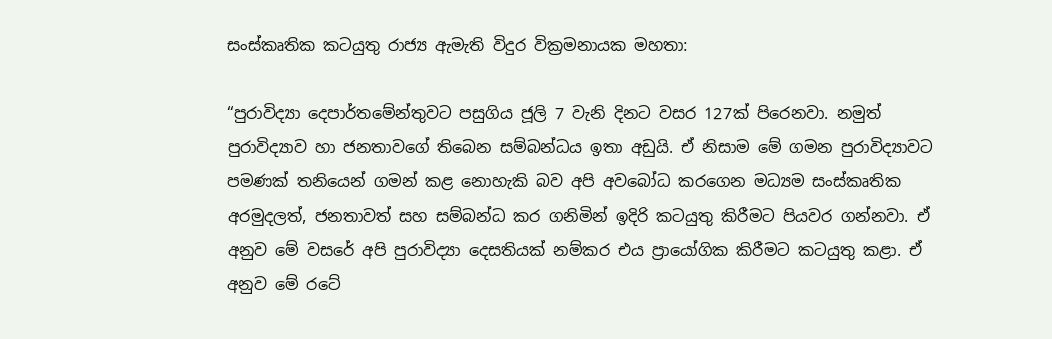සංස්කෘතික කටයුතු රාජ්‍ය ඇමැති විදුර වික්‍රමනායක මහතා:

“පුරාවිද්‍යා දෙපාර්තමේන්තුවට පසුගිය ජූලි 7 වැනි දිනට වසර 127ක් පිරෙනවා. නමුත් පුරාවිද්‍යාව හා ජනතාවගේ තිබෙන සම්බන්ධය ඉතා අඩුයි. ඒ නිසාම මේ ගමන පුරාවිද්‍යාවට පමණක් තනියෙන් ගමන් කළ නොහැකි බව අපි අවබෝධ කරගෙන මධ්‍යම සංස්කෘතික අරමුදලත්, ජනතාවත් සහ සම්බන්ධ කර ගනිමින් ඉදිරි කටයුතු කිරීමට පියවර ගන්නවා. ඒ අනුව මේ වසරේ අපි පුරාවිද්‍යා දෙසතියක් නම්කර එය ප්‍රායෝගික කිරීමට කටයුතු කළා. ඒ අනුව මේ රටේ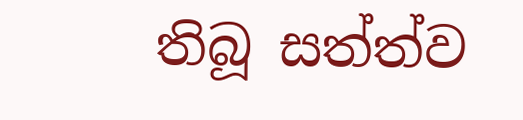තිබූ සත්ත්ව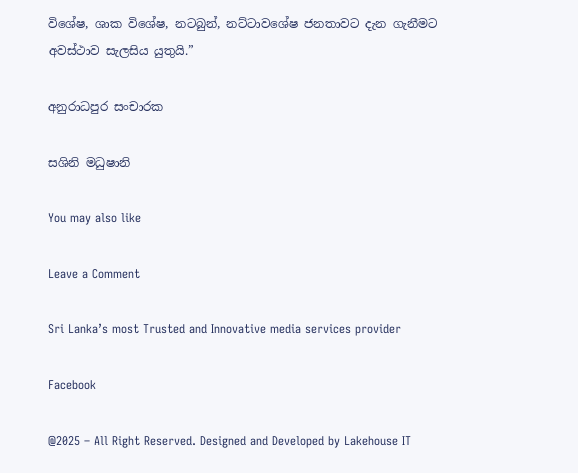විශේෂ, ශාක විශේෂ, නටබුන්, නට්ටාවශේෂ ජනතාවට දැන ගැනීමට අවස්ථාව සැලසිය යුතුයි.”

අනුරාධපුර සංචාරක

සශිනි මධුෂානි

You may also like

Leave a Comment

Sri Lanka’s most Trusted and Innovative media services provider

Facebook

@2025 – All Right Reserved. Designed and Developed by Lakehouse IT